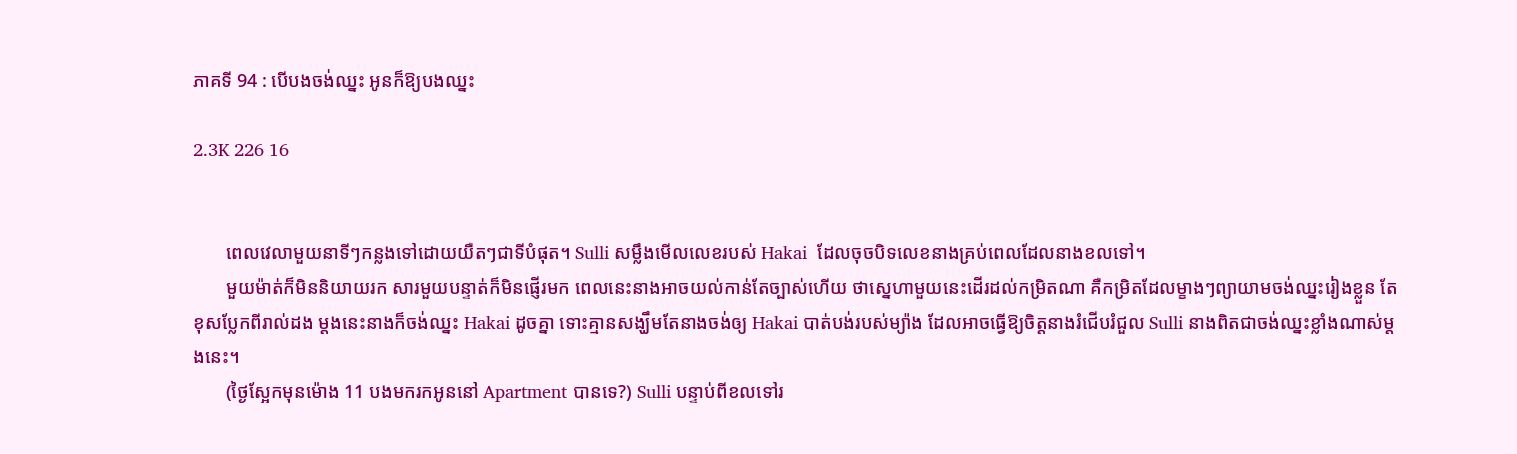ភាគទី 94 : បើបងចង់ឈ្នះ អូនក៏ឱ្យបងឈ្នះ

2.3K 226 16


       ពេលវេលាមួយនាទីៗកន្លងទៅដោយយឺតៗជាទីបំផុត។ Sulli សម្លឹងមើលលេខរបស់ Hakai  ដែលចុចបិទលេខនាងគ្រប់ពេលដែលនាងខលទៅ។
       មួយម៉ាត់ក៏មិននិយាយរក សារមួយបន្ទាត់ក៏មិនផ្ញើរមក ពេលនេះនាងអាចយល់កាន់តែច្បាស់ហើយ ថាស្នេហាមួយនេះដើរដល់កម្រិតណា គឺកម្រិតដែលម្ខាងៗព្យាយាមចង់ឈ្នះរៀងខ្លួន តែខុសប្លែកពីរាល់ដង ម្តងនេះនាងក៏ចង់ឈ្នះ Hakai ដូចគ្នា ទោះគ្មានសង្ឃឹមតែនាងចង់ឲ្យ Hakai បាត់បង់របស់ម្យ៉ាង ដែលអាចធ្វើឱ្យចិត្តនាងរំជើបរំជួល Sulli នាងពិតជាចង់ឈ្នះខ្លាំងណាស់ម្តងនេះ។
       (ថ្ងៃស្អែកមុនម៉ោង 11 បងមករកអូននៅ Apartment បានទេ?) Sulli បន្ទាប់ពីខលទៅរ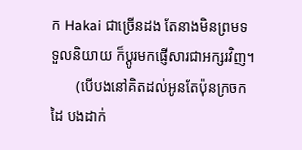ក Hakai ជាច្រើនដង តែនាងមិនព្រមទទួលនិយាយ ក៏ប្តូរមកផ្ញើសារជាអក្សរវិញ។
       (បើបងនៅគិតដល់អូនតែប៉ុនក្រចកដៃ បងដាក់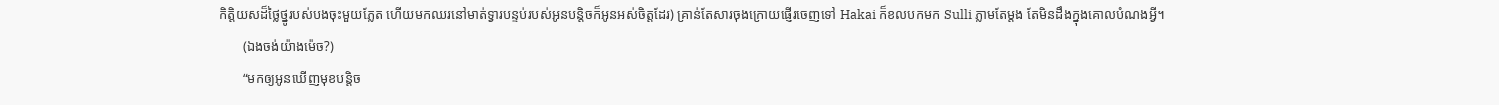កិត្តិយសដ៏ថ្លៃថ្នូរបស់បងចុះមួយភ្លែត ហើយមកឈរនៅមាត់ទ្វារបន្ទប់របស់អូនបន្តិចក៏អូនអស់ចិត្តដែរ) គ្រាន់តែសារចុងក្រោយផ្ញើរចេញទៅ Hakai ក៏ខលបកមក Sulli ភ្លាមតែម្តង តែមិនដឹងក្នុងគោលបំណងអ្វី។
       (ឯងចង់យ៉ាងម៉េច?)
       “មកឲ្យអូនឃើញមុខបន្តិច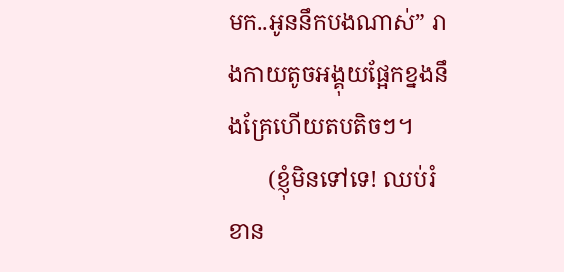មក..អូននឹកបងណាស់” រាងកាយតូចអង្គុយផ្អែកខ្នងនឹងគ្រែហើយតបតិចៗ។
       (ខ្ញុំមិនទៅទេ! ឈប់រំខាន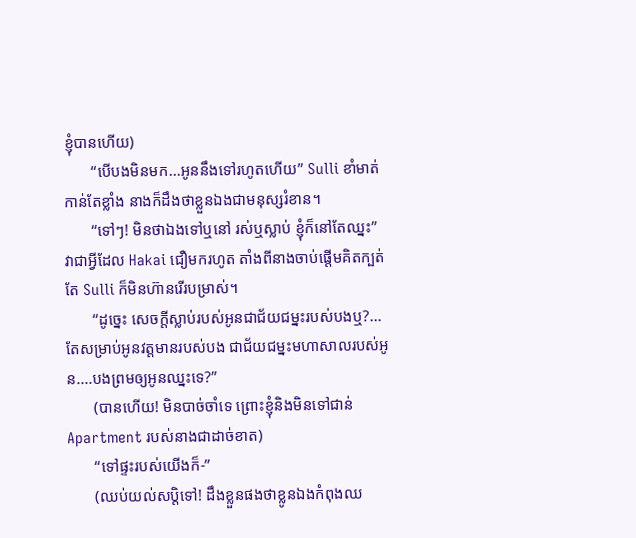ខ្ញុំបានហើយ)
       “បើបងមិនមក...អូននឹងទៅរហូតហើយ” Sulli ខាំមាត់កាន់តែខ្លាំង នាងក៏ដឹងថាខ្លួនឯងជាមនុស្សរំខាន។
       “ទៅៗ! មិនថាឯងទៅឬនៅ រស់ឬស្លាប់ ខ្ញុំក៏នៅតែឈ្នះ” វាជាអ្វីដែល Hakai ជឿមករហូត តាំងពីនាងចាប់ផ្តើមគិតក្បត់ តែ Sulli ក៏មិនហ៊ានរើរបម្រាស់។
       “ដូច្នេះ សេចក្តីស្លាប់របស់អូនជាជ័យជម្នះរបស់បងឬ?... តែសម្រាប់អូនវត្តមានរបស់បង ជាជ័យជម្នះមហាសាលរបស់អូន....បងព្រមឲ្យអូនឈ្នះទេ?”
       (បានហើយ! មិនបាច់ចាំទេ ព្រោះខ្ញុំនិងមិនទៅជាន់ Apartment របស់នាងជាដាច់ខាត)
       “ទៅផ្ទះរបស់យើងក៏-”
       (ឈប់យល់សប្តិទៅ! ដឹងខ្លួនផងថាខ្លូនឯងកំពុងឈ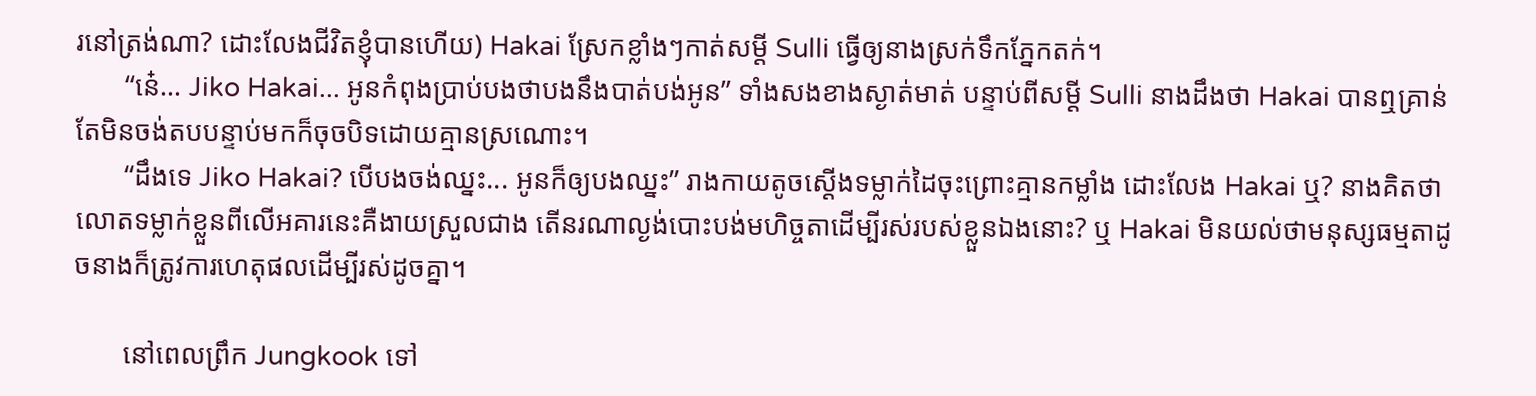រនៅត្រង់ណា? ដោះលែងជីវិតខ្ញុំបានហើយ) Hakai ស្រែកខ្លាំងៗកាត់សម្តី Sulli ធ្វើឲ្យនាងស្រក់ទឹកភ្នែកតក់។
       “នេ៎... Jiko Hakai... អូនកំពុងប្រាប់បងថាបងនឹងបាត់បង់អូន” ទាំងសងខាងស្ងាត់មាត់ បន្ទាប់ពីសម្តី Sulli នាងដឹងថា Hakai បានឮគ្រាន់តែមិនចង់តបបន្ទាប់មកក៏ចុចបិទដោយគ្មានស្រណោះ។
       “ដឹងទេ Jiko Hakai? បើបងចង់ឈ្នះ... អូនក៏ឲ្យបងឈ្នះ” រាងកាយតូចស្តើងទម្លាក់ដៃចុះព្រោះគ្មានកម្លាំង ដោះលែង Hakai ឬ? នាងគិតថាលោតទម្លាក់ខ្លួនពីលើអគារនេះគឺងាយស្រួលជាង តើនរណាល្ងង់បោះបង់មហិច្ចតាដើម្បីរស់របស់ខ្លួនឯងនោះ? ឬ Hakai មិនយល់ថាមនុស្សធម្មតាដូចនាងក៏ត្រូវការហេតុផលដើម្បីរស់ដូចគ្នា។

       នៅពេលព្រឹក Jungkook ទៅ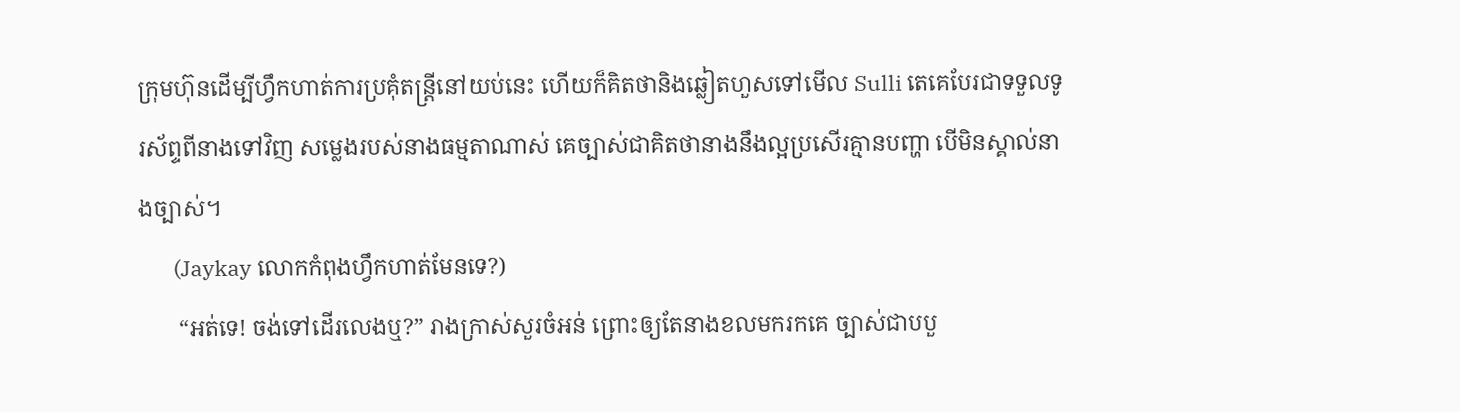ក្រុមហ៊ុនដើម្បីហ្វឹកហាត់ការប្រគុំតន្រ្តីនៅយប់នេះ ហើយក៏គិតថានិងឆ្លៀតហួសទៅមើល Sulli តេគេបែរជាទទួលទូរស័ព្ទពីនាងទៅវិញ សម្លេងរបស់នាងធម្មតាណាស់ គេច្បាស់ជាគិតថានាងនឹងល្អប្រសើរគ្មានបញ្ហា បើមិនស្គាល់នាងច្បាស់។
       (Jaykay លោកកំពុងហ្វឹកហាត់មែនទេ?)
       “អត់ទេ! ចង់ទៅដើរលេងឬ?” រាងក្រាស់សួរចំអន់ ព្រោះឲ្យតែនាងខលមករកគេ ច្បាស់ជាបបួ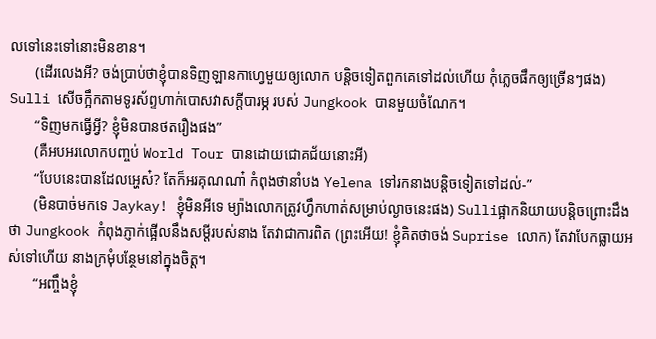លទៅនេះទៅនោះមិនខាន។
       (ដើរលេងអី? ចង់ប្រាប់ថាខ្ញុំបានទិញឡានកាហ្វេមួយឲ្យលោក បន្តិចទៀតពួកគេទៅដល់ហើយ កុំភ្លេចផឹកឲ្យច្រើនៗផង) Sulli សើចក្អឹកតាមទូរស័ព្ទហាក់បោសវាសក្តីបារម្ភ របស់ Jungkook បានមួយចំណែក។
       “ទិញមកធ្វើអ្វី? ខ្ញុំមិនបានថតរឿងផង”
       (គឺអបអរលោកបញ្ចប់ World Tour បានដោយជោគជ័យនោះអី)
       “បែបនេះបានដែលអ្ហេស៎? តែក៏អរគុណណា៎ កំពុងថានាំបង Yelena ទៅរកនាងបន្តិចទៀតទៅដល់-”
       (មិនបាច់មកទេ Jaykay! ខ្ញុំមិនអីទេ ម្យ៉ាងលោកត្រូវហ្វឹកហាត់សម្រាប់ល្ងាចនេះផង) Sulliផ្អាកនិយាយបន្តិចព្រោះដឹងថា Jungkook កំពុងភ្ញាក់ផ្អើលនឹងសម្តីរបស់នាង តែវាជាការពិត (ព្រះអើយ! ខ្ញុំគិតថាចង់ Suprise លោក) តែវាបែកធ្លាយអស់ទៅហើយ នាងក្រមុំបន្ថែមនៅក្នុងចិត្ត។
       “អញ្ចឹងខ្ញុំ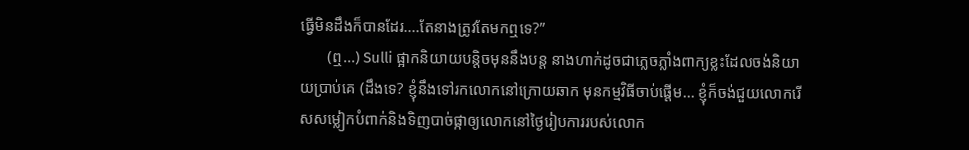ធ្វើមិនដឹងក៏បានដែរ....តែនាងត្រូវតែមកឮទេ?”
       (ឮ...) Sulli ផ្អាកនិយាយបន្តិចមុននឹងបន្ត នាងហាក់ដូចជាភ្លេចភ្លាំងពាក្យខ្លះដែលចង់និយាយប្រាប់គេ (ដឹងទេ? ខ្ញុំនឹងទៅរកលោកនៅក្រោយឆាក មុនកម្មវិធីចាប់ផ្តើម... ខ្ញុំក៏ចង់ជួយលោករើសសម្លៀកបំពាក់និងទិញបាច់ផ្កាឲ្យលោកនៅថ្ងៃរៀបការរបស់លោក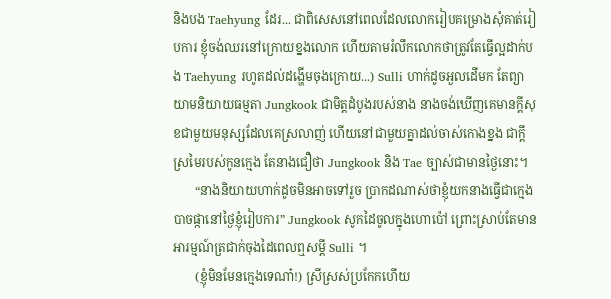និងបង Taehyung ដែរ... ជាពិសេសនៅពេលដែលលោករៀបគម្រោងសំុគាត់រៀបការ ខ្ញុំចង់ឈរនៅក្រោយខ្នងលោក ហើយតាមរំលឹកលោកថាត្រូវតែធ្វើល្អដាក់បង Taehyung រហូតដល់ដង្ហើមចុងក្រោយ...) Sulli ហាក់ដូចអួលដើមក តែព្យាយាមនិយាយធម្មតា Jungkook ជាមិត្តដំបូងរបស់នាង នាងចង់ឃើញគេមានក្តីសុខជាមួយមនុស្សដែលគេស្រលាញ់ ហើយនៅជាមួយគ្នាដល់ចាស់កោងខ្នង ជាក្តីស្រមៃរបស់កូនក្មេង តែនាងជឿថា Jungkook និង Tae ច្បាស់ជាមានថ្ងៃនោះ។
       “នាងនិយាយហាក់ដូចមិនអាចទៅរួច ប្រាកដណាស់ថាខ្ញុំយកនាងធ្វើជាក្មេងបាចផ្កានៅថ្ងៃខ្ញុំរៀបការ” Jungkook សូកដៃចូលក្នុងហោប៉ៅ ព្រោះស្រាប់តែមានអារម្មណ៍ត្រជាក់ចុងដៃពេលឮសម្តី Sulli ។
       (ខ្ញុំមិនមែនក្មេងទេណា៎!) ស្រីស្រស់ប្រកែកហើយ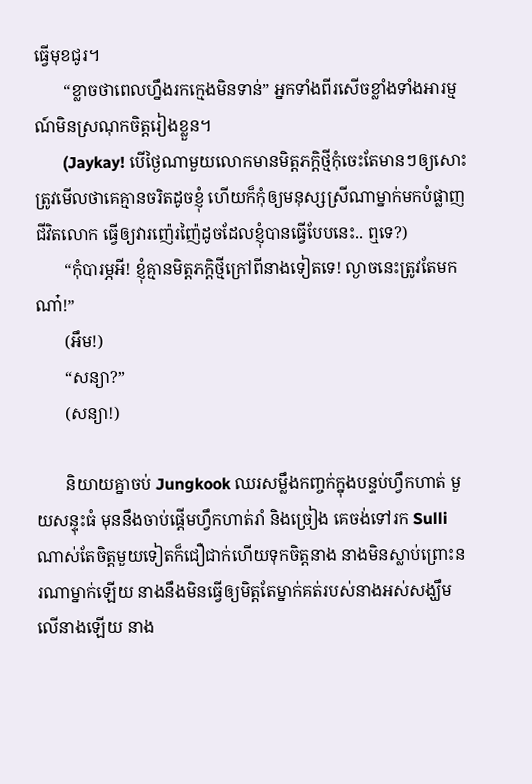ធ្វើមុខជូរ។
       “ខ្លាចថាពេលហ្នឹងរកក្មេងមិនទាន់” អ្នកទាំងពីរសើចខ្លាំងទាំងអារម្មណ៍មិនស្រណុកចិត្តរៀងខ្លួន។
       (Jaykay! បើថ្ងៃណាមួយលោកមានមិត្តភក្តិថ្មីកុំចេះតែមានៗឲ្យសោះ ត្រូវមើលថាគេគ្មានចរិតដូចខ្ញុំ ហើយក៏កុំឲ្យមនុស្សស្រីណាម្នាក់មកបំផ្លាញជីវិតលោក ធ្វើឲ្យវារញ៉េរញ៉ៃដូចដែលខ្ញុំបានធ្វើបែបនេះ.. ឮទេ?)
       “កុំបារម្ភអី! ខ្ញុំគ្មានមិត្តភក្តិថ្មីក្រៅពីនាងទៀតទេ! ល្ងាចនេះត្រូវតែមកណា៎!”
       (អឹម!)
       “សន្យា?”
       (សន្យា!)

       និយាយគ្នាចប់ Jungkook ឈរសម្លឹងកញ្ចក់ក្នុងបន្ទប់ហ្វឹកហាត់ មួយសន្ទុះធំ មុននឹងចាប់ផ្តើមហ្វឹកហាត់រាំ និងច្រៀង គេចង់ទៅរក Sulli ណាស់តែចិត្តមួយទៀតក៏ជឿជាក់ហើយទុកចិត្តនាង នាងមិនស្លាប់ព្រោះនរណាម្នាក់ឡើយ នាងនឹងមិនធ្វើឲ្យមិត្តតែម្នាក់គត់របស់នាងអស់សង្ឃឹមលើនាងឡើយ នាង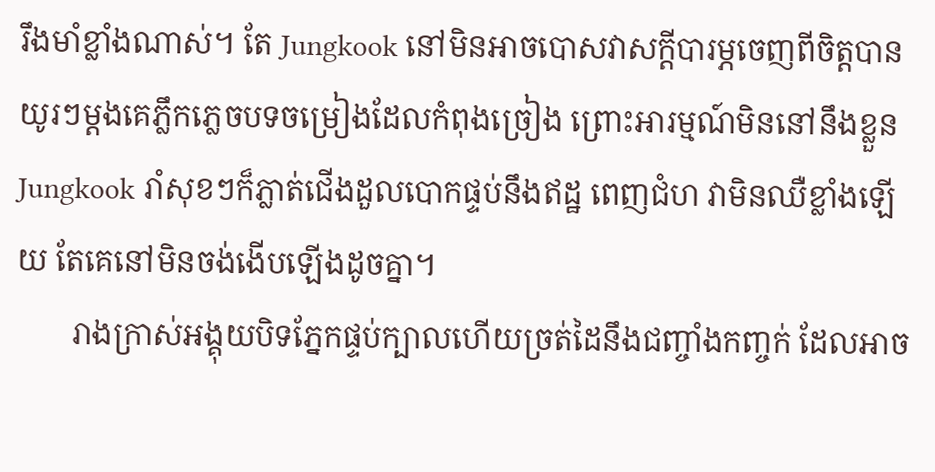រឹងមាំខ្លាំងណាស់។ តែ Jungkook នៅមិនអាចបោសវាសក្តីបារម្ភចេញពីចិត្តបាន យូរៗម្តងគេភ្លឹកភ្លេចបទចម្រៀងដែលកំពុងច្រៀង ព្រោះអារម្មណ៍មិននៅនឹងខ្លួន Jungkook រាំសុខៗក៏ភ្លាត់ជើងដួលបោកផ្ទប់នឹងឥដ្ឋ ពេញជំហ វាមិនឈឺខ្លាំងឡើយ តែគេនៅមិនចង់ងើបឡើងដូចគ្នា។
       រាងក្រាស់អង្គុយបិទភ្នែកផ្ទប់ក្បាលហើយច្រត់ដៃនឹងជញ្ចាំងកញ្ចក់ ដែលអាច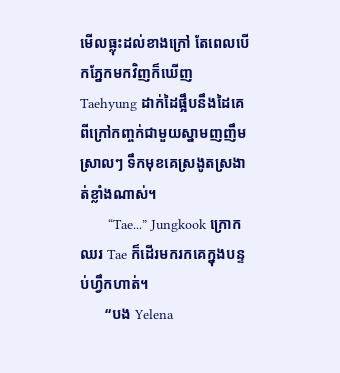មើលធ្លុះដល់ខាងក្រៅ តែពេលបើកភ្នែកមកវិញក៏ឃើញ Taehyung ដាក់ដៃផ្អឹបនឹងដៃគេពីក្រៅកញ្ចក់ជាមួយស្នាមញញឹមស្រាលៗ ទឹកមុខគេស្រងូតស្រងាត់ខ្លាំងណាស់។
       “Tae...” Jungkook ក្រោកឈរ Tae ក៏ដើរមករកគេក្នុងបន្ទប់ហ្វឹកហាត់។
       “បង Yelena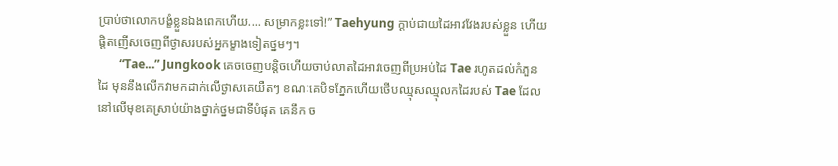ប្រាប់ថាលោកបង្ខំខ្លួនឯងពេកហើយ.... សម្រាកខ្លះទៅ!” Taehyung ក្តាប់ជាយដៃអាវវែងរបស់ខ្លួន ហើយផ្តិតញើសចេញពីថ្ងាសរបស់អ្នកម្ខាងទៀតថ្នមៗ។
       “Tae...” Jungkook គេចចេញបន្តិចហើយចាប់លាតដៃអាវចេញពីប្រអប់ដៃ Tae រហូតដល់កំភួនដៃ មុននឹងលើកវាមកដាក់លើថ្ងាសគេយឺតៗ ខណៈគេបិទភ្នែកហើយថើបឈ្មុសឈ្មុលកដៃរបស់ Tae ដែលនៅលើមុខគេស្រាប់យ៉ាងថ្នាក់ថ្នមជាទីបំផុត គេនឹក ច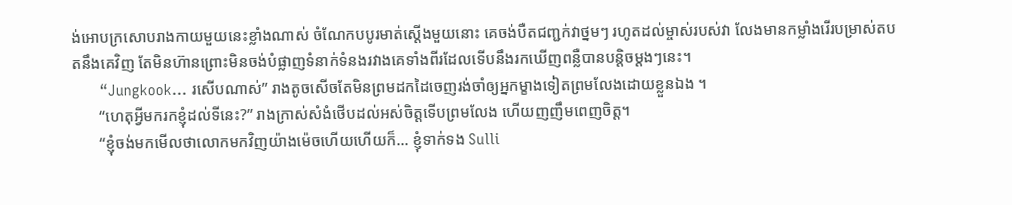ង់អោបក្រសោបរាងកាយមួយនេះខ្លាំងណាស់ ចំណែកបបូរមាត់ស្តើងមួយនោះ គេចង់បឺតជញ្ជក់វាថ្នមៗ រហូតដល់ម្ចាស់របស់វា លែងមានកម្លាំងរើរបម្រាស់តបតនឹងគេវិញ តែមិនហ៊ានព្រោះមិនចង់បំផ្លាញទំនាក់ទំនងរវាងគេទាំងពីរដែលទើបនឹងរកឃើញពន្លឺបានបន្តិចម្តងៗនេះ។
       “Jungkook... រសើបណាស់” រាងតូចសើចតែមិនព្រមដកដៃចេញរង់ចាំឲ្យអ្នកម្ខាងទៀតព្រមលែងដោយខ្លួនឯង ។
       “ហេតុអ្វីមករកខ្ញុំដល់ទីនេះ?” រាងក្រាស់សំងំថើបដល់អស់ចិត្តទើបព្រមលែង ហើយញញឹមពេញចិត្ត។
       “ខ្ញុំចង់មកមើលថាលោកមកវិញយ៉ាងម៉េចហើយហើយក៏... ខ្ញុំទាក់ទង Sulli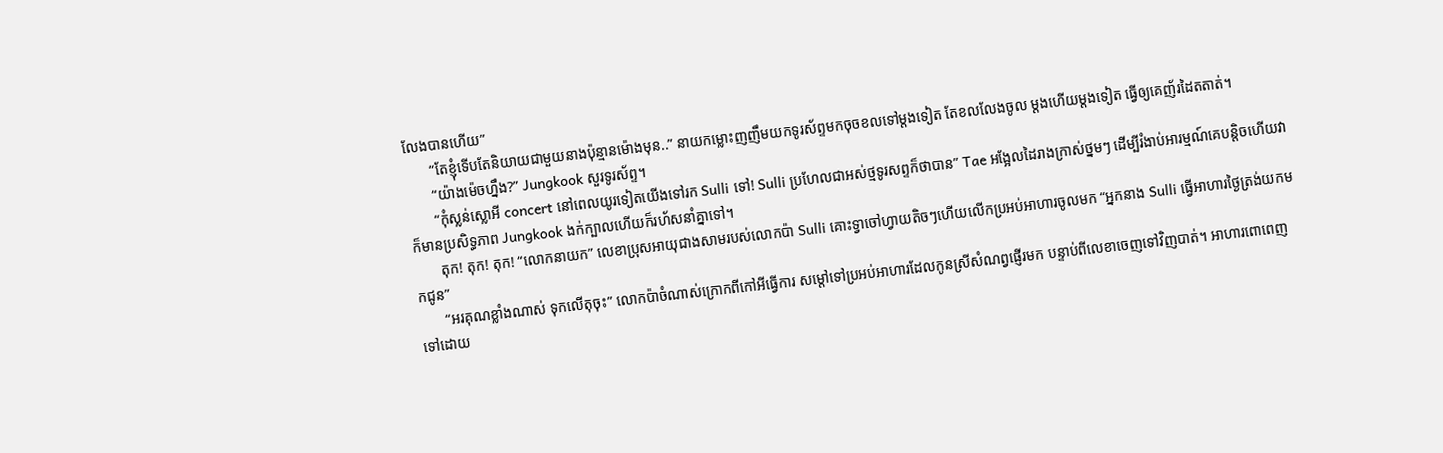លែងបានហើយ”
       “តែខ្ញុំទើបតែនិយាយជាមួយនាងប៉ុន្មានម៉ោងមុន..” នាយកម្លោះញញឹមយកទូរស័ព្ទមកចុចខលទៅម្តងទៀត តែខលលែងចូល ម្តងហើយម្តងទៀត ធ្វើឲ្យគេញ័រដៃតតាត់។
       “យ៉ាងម៉េចហ្នឹង?” Jungkook សួរទូរស័ព្ទ។
       “កុំស្លន់ស្លោអី concert នៅពេលយូរទៀតយើងទៅរក Sulli ទៅ! Sulli ប្រហែលជាអស់ថ្មទូរសព្ទក៏ថាបាន” Tae អង្អែលដៃរាងក្រាស់ថ្នមៗ ដើម្បីរំងាប់អារម្មណ៍គេបន្តិចហើយវាក៏មានប្រសិទ្ធភាព Jungkook ងក់ក្បាលហើយក៏រហ័សនាំគ្នាទៅ។
       តុក! តុក! តុក! “លោកនាយក” លេខាប្រុសអាយុជាងសាមរបស់លោកប៉ា Sulli គោះទ្វាចៅហ្វាយតិចៗហើយលើកប្រអប់អាហារចូលមក “អ្នកនាង Sulli ធ្វើអាហារថ្ងៃត្រង់យកមកជូន”
       “អរគុណខ្លាំងណាស់ ទុកលើតុចុះ” លោកប៉ាចំណាស់ក្រោកពីកៅអីធ្វើការ សម្តៅទៅប្រអប់អាហារដែលកូនស្រីសំណព្វផ្ញើរមក បន្ទាប់ពីលេខាចេញទៅវិញបាត់។ អាហារពោពេញទៅដោយ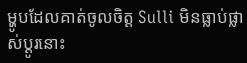ម្ហូបដែលគាត់ចូលចិត្ត Sulli មិនធ្លាប់ផ្លាស់ប្តូរនោះ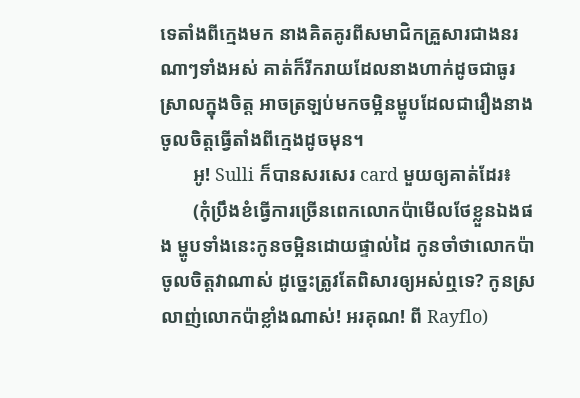ទេតាំងពីក្មេងមក នាងគិតគូរពីសមាជិកគ្រួសារជាងនរណាៗទាំងអស់ គាត់ក៏រីករាយដែលនាងហាក់ដូចជាធូរស្រាលក្នុងចិត្ត អាចត្រឡប់មកចម្អិនម្ហូបដែលជារឿងនាងចូលចិត្តធ្វើតាំងពីក្មេងដូចមុន។
       អូ! Sulli ក៏បានសរសេរ card មួយឲ្យគាត់ដែរ៖
       (កុំប្រឹងខំធ្វើការច្រើនពេកលោកប៉ាមើលថែខ្លួនឯងផង ម្ហូបទាំងនេះកូនចម្អិនដោយផ្ទាល់ដៃ កូនចាំថាលោកប៉ាចូលចិត្តវាណាស់ ដូច្នេះត្រូវតែពិសារឲ្យអស់ឮទេ? កូនស្រលាញ់លោកប៉ាខ្លាំងណាស់! អរគុណ! ពី Rayflo)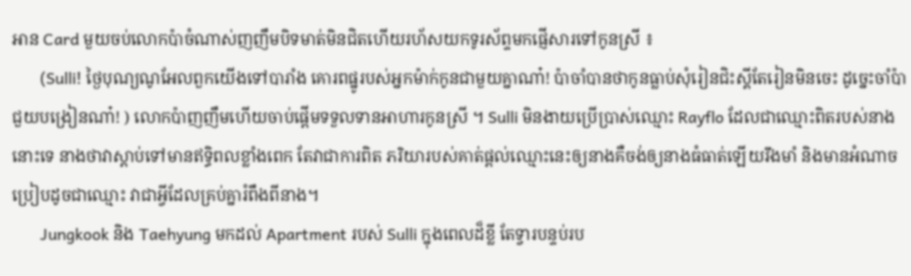អាន Card មួយចប់លោកប៉ាចំណាស់ញញឹមបិទមាត់មិនជិតហើយរហ័សយកទូរស័ព្ទមកផ្ញើសារទៅកូនស្រី ៖
       (Sulli! ថ្ងៃបុណ្យណូអែលពួកយើងទៅបារាំង គោរពផ្នូរបស់អ្នកម៉ាក់កូនជាមួយគ្នាណា៎! ប៉ាចាំបានថាកូនធ្លាប់សុំរៀនជិះស្គីតែរៀនមិនចេះ ដូច្នេះចាំប៉ាជួយបង្រៀនណា៎! ) លោកប៉ាញញឹមហើយចាប់ផ្តើមទទួលទានអាហារកូនស្រី ។ Sulli មិនងាយប្រើប្រាស់ឈ្មោះ Rayflo ដែលជាឈ្មោះពិតរបស់នាងនោះទេ នាងថាវាស្តាប់ទៅមានឥទ្ធិពលខ្លាំងពេក តែវាជាការពិត ភរិយារបស់គាត់ផ្តល់ឈ្មោះនេះឲ្យនាងគឺចង់ឲ្យនាងធំធាត់ឡើយរឹងមាំ និងមានអំណាច ប្រៀបដូចជាឈ្មោះ វាជាអ្វីដែលគ្រប់គ្នារំពឹងពីនាង។
       Jungkook និង Taehyung មកដល់ Apartment របស់ Sulli ក្នុងពេលដ៏ខ្លី តែទ្វារបន្ទប់រប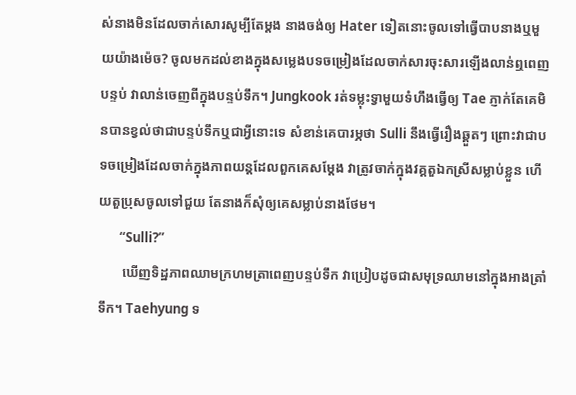ស់នាងមិនដែលចាក់សោរសូម្បីតែម្តង នាងចង់ឲ្យ Hater ទៀតនោះចូលទៅធ្វើបាបនាងឬមួយយ៉ាងម៉េច? ចូលមកដល់ខាងក្នុងសម្លេងបទចម្រៀងដែលចាក់សារចុះសារឡើងលាន់ឮពេញបន្ទប់ វាលាន់ចេញពីក្នុងបន្ទប់ទឹក។ Jungkook រត់ទម្លុះទ្វាមួយទំហឹងធ្វើឲ្យ Tae ភ្ញាក់តែគេមិនបានខ្វល់ថាជាបន្ទប់ទឹកឬជាអ្វីនោះទេ សំខាន់គេបារម្ភថា Sulli នឹងធ្វើរឿងឆ្គួតៗ ព្រោះវាជាបទចម្រៀងដែលចាក់ក្នុងភាពយន្តដែលពួកគេសម្តែង វាត្រូវចាក់ក្នុងវគ្គតួឯកស្រីសម្លាប់ខ្លួន ហើយតួប្រុសចូលទៅជួយ តែនាងក៏សុំឲ្យគេសម្លាប់នាងថែម។
       “Sulli?”
       ឃើញទិដ្ឋភាពឈាមក្រហមត្រាពេញបន្ទប់ទឹក វាប្រៀបដូចជាសមុទ្រឈាមនៅក្នុងអាងត្រាំទឹក។ Taehyung ទ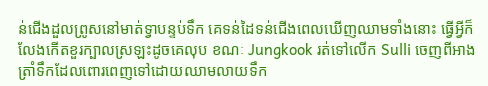ន់ជើងដួលព្រូសនៅមាត់ទ្វាបន្ទប់ទឹក គេទន់ដៃទន់ជើងពេលឃើញឈាមទាំងនោះ ធ្វើអ្វីក៏លែងកើតខួរក្បាលស្រឡះដូចគេលុប ខណៈ Jungkook រត់ទៅលើក Sulli ចេញពីអាងត្រាំទឹកដែលពោរពេញទៅដោយឈាមលាយទឹក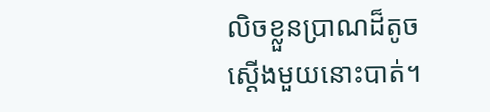លិចខ្លួនប្រាណដ៏តូចស្តើងមួយនោះបាត់។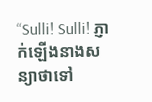“Sulli! Sulli! ភ្ញាក់ឡើងនាងសន្យាថាទៅ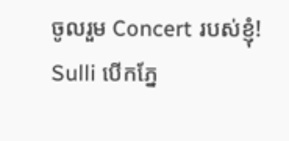ចូលរួម Concert របស់ខ្ញុំ! Sulli បើកភ្នែ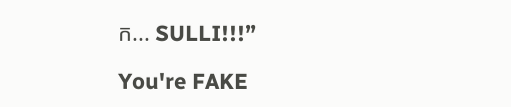ក... SULLI!!!”

You're FAKE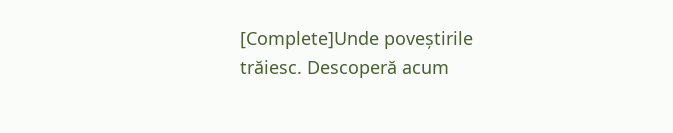[Complete]Unde poveștirile trăiesc. Descoperă acum